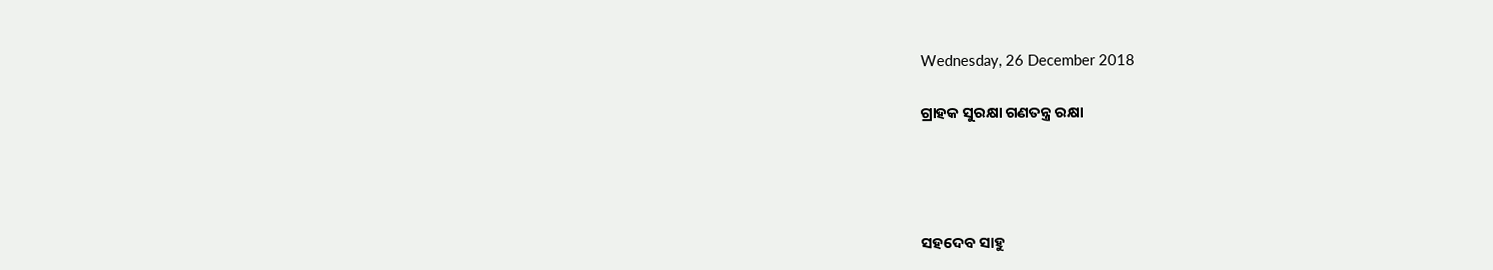Wednesday, 26 December 2018

ଗ୍ରାହକ ସୁରକ୍ଷା ଗଣତନ୍ତ୍ର ରକ୍ଷା




ସହଦେବ ସାହୁ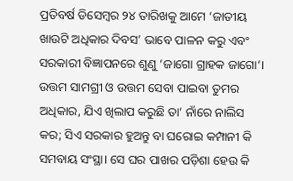ପ୍ରତିବର୍ଷ ଡିସେମ୍ବର ୨୪ ତାରିଖକୁ ଆମେ ‘ଜାତୀୟ ଖାଉଟି ଅଧିକାର ଦିବସ’ ଭାବେ ପାଳନ କରୁ ଏବଂ ସରକାରୀ ବିଜ୍ଞାପନରେ ଶୁଣୁ ‘ଜାଗୋ ଗ୍ରାହକ ଜାଗୋ’। ଉତ୍ତମ ସାମଗ୍ରୀ ଓ ଉତ୍ତମ ସେବା ପାଇବା ତୁମର ଅଧିକାର, ଯିଏ ଖିଲାପ କରୁଛି ତା’ ନାଁରେ ନାଲିସ କର; ସିଏ ସରକାର ହୁଅନ୍ତୁ ବା ଘରୋଇ କମ୍ପାନୀ କି ସମବାୟ ସଂସ୍ଥା। ସେ ଘର ପାଖର ପଡ଼ିଶା ହେଉ କି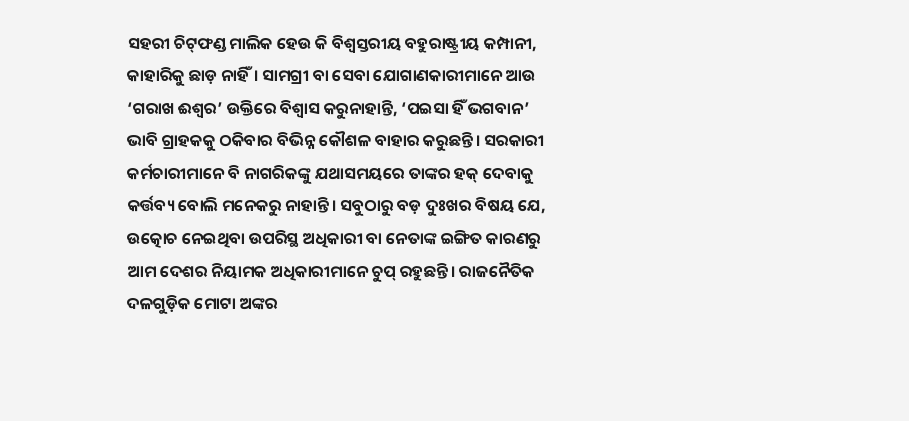ସହରୀ ଚିଟ୍‌ଫଣ୍ଡ ମାଲିକ ହେଉ କି ବିଶ୍ୱସ୍ତରୀୟ ବହୁରାଷ୍ଟ୍ରୀୟ କମ୍ପାନୀ, କାହାରିକୁ ଛାଡ଼ ନାହିଁ। ସାମଗ୍ରୀ ବା ସେବା ଯୋଗାଣକାରୀମାନେ ଆଉ ‘ଗରାଖ ଈଶ୍ୱର’ ଉକ୍ତିରେ ବିଶ୍ୱାସ କରୁନାହାନ୍ତି, ‘ପଇସା ହିଁ ଭଗବାନ’ ଭାବି ଗ୍ରାହକକୁ ଠକିବାର ବିଭିନ୍ନ କୌଶଳ ବାହାର କରୁଛନ୍ତି। ସରକାରୀ କର୍ମଚାରୀମାନେ ବି ନାଗରିକଙ୍କୁ ଯଥାସମୟରେ ତାଙ୍କର ହକ୍‌ ଦେବାକୁ କର୍ତ୍ତବ୍ୟ ବୋଲି ମନେକରୁ ନାହାନ୍ତି। ସବୁଠାରୁ ବଡ଼ ଦୁଃଖର ବିଷୟ ଯେ, ଉତ୍କୋଚ ନେଇଥିବା ଉପରିସ୍ଥ ଅଧିକାରୀ ବା ନେତାଙ୍କ ଇଙ୍ଗିତ କାରଣରୁ ଆମ ଦେଶର ନିୟାମକ ଅଧିକାରୀମାନେ ଚୁପ୍‌ ରହୁଛନ୍ତି। ରାଜନୈତିକ ଦଳଗୁଡ଼ିକ ମୋଟା ଅଙ୍କର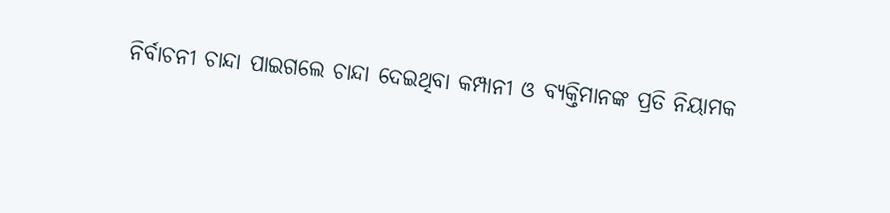ନିର୍ବାଚନୀ ଚାନ୍ଦା ପାଇଗଲେ ଚାନ୍ଦା ଦେଇଥିବା କମ୍ପାନୀ ଓ ବ୍ୟକ୍ତିମାନଙ୍କ ପ୍ରତି ନିୟାମକ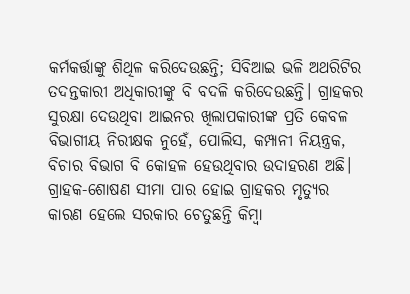କର୍ମକର୍ତ୍ତାଙ୍କୁ ଶିଥିଳ କରିଦେଉଛନ୍ତି; ସିବିଆଇ ଭଳି ଅଥରିଟିର ତଦନ୍ତକାରୀ ଅଧିକାରୀଙ୍କୁ ବି ବଦଳି କରିଦେଉଛନ୍ତି। ଗ୍ରାହକର ସୁରକ୍ଷା ଦେଉଥିବା ଆଇନର ଖିଲାପକାରୀଙ୍କ ପ୍ରତି କେବଳ ବିଭାଗୀୟ ନିରୀକ୍ଷକ ନୁହେଁ, ପୋଲିସ, କମ୍ପାନୀ ନିୟନ୍ତ୍ରକ, ବିଚାର ବିଭାଗ ବି କୋହଳ ହେଉଥିବାର ଉଦାହରଣ ଅଛି। ଗ୍ରାହକ-ଶୋଷଣ ସୀମା ପାର ହୋଇ ଗ୍ରାହକର ମୃତ୍ୟୁର କାରଣ ହେଲେ ସରକାର ଚେତୁଛନ୍ତି କିମ୍ବା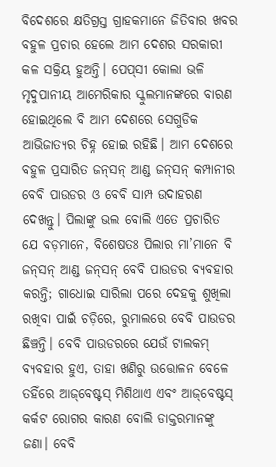ବିଦେଶରେ କ୍ଷତିଗ୍ରସ୍ତ ଗ୍ରାହକମାନେ ଜିତିବାର ଖବର ବହୁଳ ପ୍ରଚାର ହେଲେ ଆମ ଦେଶର ସରକାରୀ କଳ ସକ୍ରିୟ ହୁଅନ୍ତି। ପେପ୍‌ସୀ କୋଲା ଭଳି ମୃଦୁପାନୀୟ ଆମେରିକାର ସ୍କୁଲମାନଙ୍କରେ ବାରଣ ହୋଇଥିଲେ ବି ଆମ ଦେଶରେ ସେଗୁଡିକ ଆଭିଜାତ୍ୟର ଚିହ୍ନ ହୋଇ ରହିଛି। ଆମ ଦେଶରେ ବହୁଳ ପ୍ରସାରିତ ଜନ୍‌ସନ୍‌ ଆଣ୍ଡ ଜନ୍‌ସନ୍‌ କମ୍ପାନୀର ବେବି ପାଉଡର ଓ ବେବି ସାମ୍ପ ଉଦାହରଣ ଦେଖନ୍ତୁ। ପିଲାଙ୍କୁ ଭଲ ବୋଲି ଏତେ ପ୍ରଚାରିତ ଯେ ବଡ଼ମାନେ, ବିଶେଷତଃ ପିଲାର ମା’ମାନେ ବି ଜନ୍‌ସନ୍‌ ଆଣ୍ଡ ଜନ୍‌ସନ୍‌ ବେବି ପାଉଡର ବ୍ୟବହାର କରନ୍ତି; ଗାଧୋଇ ସାରିଲା ପରେ ଦେହକୁ ଶୁଖିଲା ରଖିବା ପାଇଁ ଚଡ଼ିରେ, ରୁମାଲରେ ବେବି ପାଉଡର ଛିଞ୍ଚନ୍ତି। ବେବି ପାଉଡରରେ ଯେଉଁ ଟାଲକମ୍‌ ବ୍ୟବହାର ହୁଏ, ତାହା ଖଣିରୁ ଉତ୍ତୋଳନ ବେଳେ ତହିଁରେ ଆଜ୍‌ବେଷ୍ଟସ୍‌ ମିଶିଥାଏ ଏବଂ ଆଜ୍‌ବେଷ୍ଟସ୍‌ କର୍କଟ ରୋଗର କାରଣ ବୋଲି ଡାକ୍ତରମାନଙ୍କୁ ଜଣା। ବେବି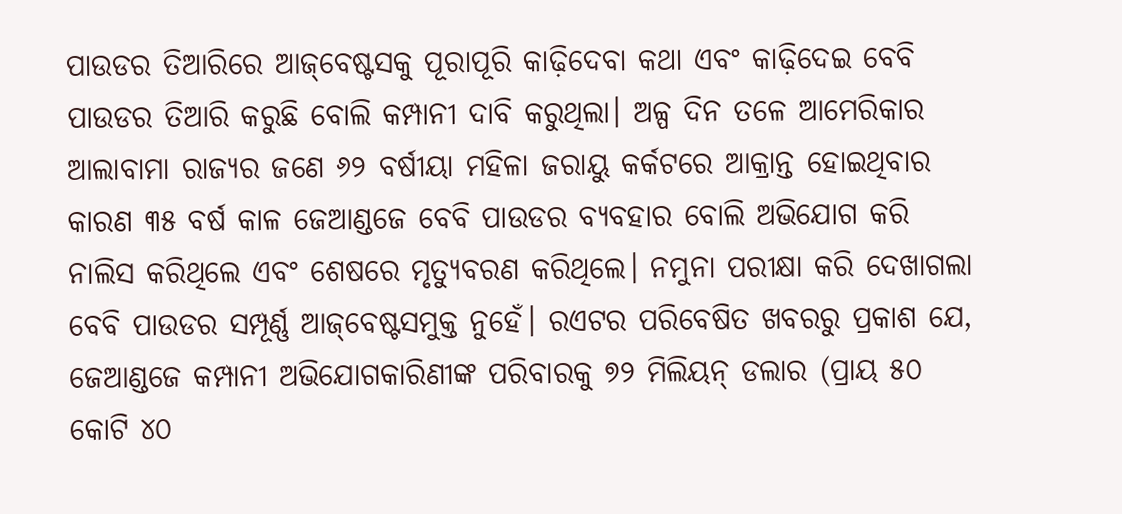ପାଉଡର ତିଆରିରେ ଆଜ୍‌ବେଷ୍ଟସକୁ ପୂରାପୂରି କାଢ଼ିଦେବା କଥା ଏବଂ କାଢ଼ିଦେଇ ବେବି ପାଉଡର ତିଆରି କରୁଛି ବୋଲି କମ୍ପାନୀ ଦାବି କରୁଥିଲା। ଅଳ୍ପ ଦିନ ତଳେ ଆମେରିକାର ଆଲାବାମା ରାଜ୍ୟର ଜଣେ ୬୨ ବର୍ଷୀୟା ମହିଳା ଜରାୟୁ କର୍କଟରେ ଆକ୍ରାନ୍ତ ହୋଇଥିବାର କାରଣ ୩୫ ବର୍ଷ କାଳ ଜେଆଣ୍ଡଜେ ବେବି ପାଉଡର ବ୍ୟବହାର ବୋଲି ଅଭିଯୋଗ କରି ନାଲିସ କରିଥିଲେ ଏବଂ ଶେଷରେ ମୃତ୍ୟୁବରଣ କରିଥିଲେ। ନମୁନା ପରୀକ୍ଷା କରି ଦେଖାଗଲା ବେବି ପାଉଡର ସମ୍ପୂର୍ଣ୍ଣ ଆଜ୍‌ବେଷ୍ଟସମୁକ୍ତ ନୁହେଁ। ରଏଟର ପରିବେଷିତ ଖବରରୁ ପ୍ରକାଶ ଯେ, ଜେଆଣ୍ଡଜେ କମ୍ପାନୀ ଅଭିଯୋଗକାରିଣୀଙ୍କ ପରିବାରକୁ ୭୨ ମିଲିୟନ୍‌ ଡଲାର (ପ୍ରାୟ ୫୦ କୋଟି ୪୦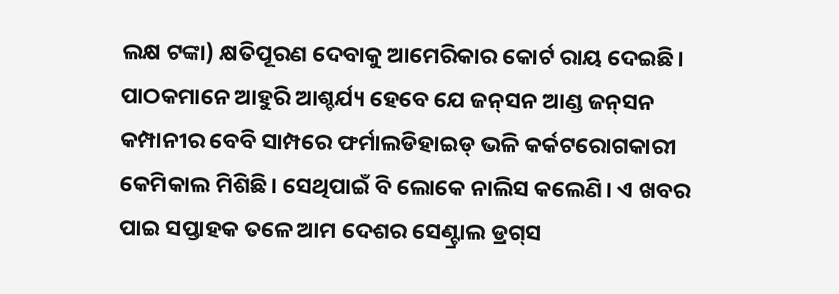ଲକ୍ଷ ଟଙ୍କା) କ୍ଷତିପୂରଣ ଦେବାକୁ ଆମେରିକାର କୋର୍ଟ ରାୟ ଦେଇଛି। ପାଠକମାନେ ଆହୁରି ଆଶ୍ଚର୍ଯ୍ୟ ହେବେ ଯେ ଜନ୍‌ସନ ଆଣ୍ଡ ଜନ୍‌ସନ କମ୍ପାନୀର ବେବି ସାମ୍ପରେ ଫର୍ମାଲଡିହାଇଡ୍‌ ଭଳି କର୍କଟରୋଗକାରୀ କେମିକାଲ ମିଶିଛି। ସେଥିପାଇଁ ବି ଲୋକେ ନାଲିସ କଲେଣି। ଏ ଖବର ପାଇ ସପ୍ତାହକ ତଳେ ଆମ ଦେଶର ସେଣ୍ଟ୍ରାଲ ଡ୍ରଗ୍‌ସ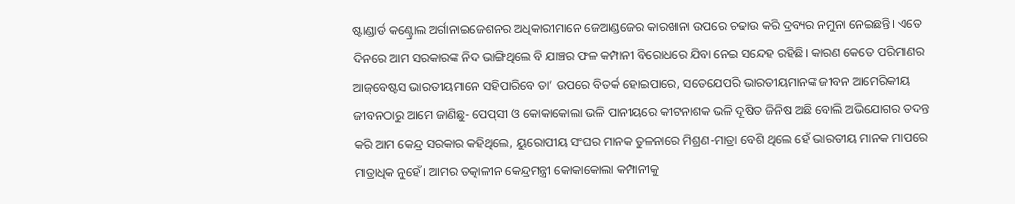ଷ୍ଟାଣ୍ଡାର୍ଡ କଣ୍ଟ୍ରୋଲ ଅର୍ଗାନାଇଜେଶନର ଅଧିକାରୀମାନେ ଜେଆଣ୍ଡଜେର କାରଖାନା ଉପରେ ଚଢାଉ କରି ଦ୍ରବ୍ୟର ନମୁନା ନେଇଛନ୍ତି। ଏତେ ଦିନରେ ଆମ ସରକାରଙ୍କ ନିଦ ଭାଙ୍ଗିଥିଲେ ବି ଯାଞ୍ଚର ଫଳ କମ୍ପାନୀ ବିରୋଧରେ ଯିବା ନେଇ ସନ୍ଦେହ ରହିଛି। କାରଣ କେତେ ପରିମାଣର ଆଜ୍‌ବେଷ୍ଟସ ଭାରତୀୟମାନେ ସହିପାରିବେ ତା’ ଉପରେ ବିତର୍କ ହୋଇପାରେ, ସତେଯେପରି ଭାରତୀୟମାନଙ୍କ ଜୀବନ ଆମେରିକୀୟ ଜୀବନଠାରୁ ଆମେ ଜାଣିଛୁ- ପେପ୍‌ସୀ ଓ କୋକାକୋଲା ଭଳି ପାନୀୟରେ କୀଟନାଶକ ଭଳି ଦୂଷିତ ଜିନିଷ ଅଛି ବୋଲି ଅଭିଯୋଗର ତଦନ୍ତ କରି ଆମ କେନ୍ଦ୍ର ସରକାର କହିଥିଲେ, ୟୁରୋପୀୟ ସଂଘର ମାନକ ତୁଳନାରେ ମିଶ୍ରଣ-ମାତ୍ରା ବେଶି ଥିଲେ ହେଁ ଭାରତୀୟ ମାନକ ମାପରେ ମାତ୍ରାଧିକ ନୁହେଁ। ଆମର ତତ୍କାଳୀନ କେନ୍ଦ୍ରମନ୍ତ୍ରୀ କୋକାକୋଲା କମ୍ପାନୀକୁ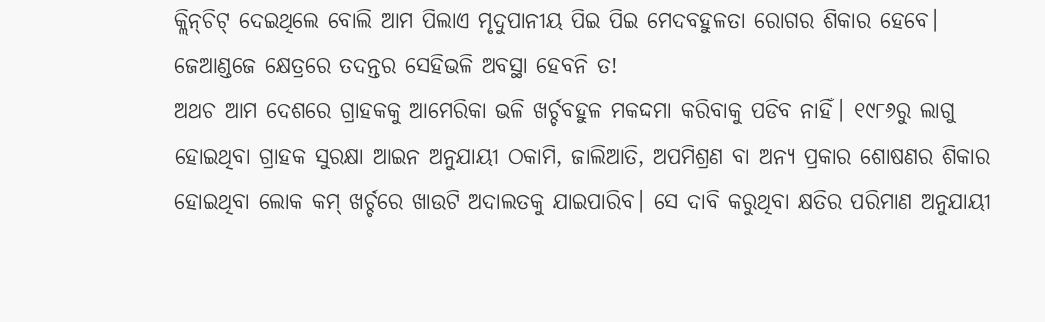କ୍ଲିନ୍‌ଚିଟ୍‌ ଦେଇଥିଲେ ବୋଲି ଆମ ପିଲାଏ ମୃଦୁପାନୀୟ ପିଇ ପିଇ ମେଦବହୁଳତା ରୋଗର ଶିକାର ହେବେ। ଜେଆଣ୍ଡଜେ କ୍ଷେତ୍ରରେ ତଦନ୍ତର ସେହିଭଳି ଅବସ୍ଥା ହେବନି ତ!
ଅଥଚ ଆମ ଦେଶରେ ଗ୍ରାହକକୁ ଆମେରିକା ଭଳି ଖର୍ଚ୍ଚବହୁଳ ମକଦ୍ଦମା କରିବାକୁ ପଡିବ ନାହିଁ। ୧୯୮୬ରୁ ଲାଗୁ ହୋଇଥିବା ଗ୍ରାହକ ସୁରକ୍ଷା ଆଇନ ଅନୁଯାୟୀ ଠକାମି, ଜାଲିଆତି, ଅପମିଶ୍ରଣ ବା ଅନ୍ୟ ପ୍ରକାର ଶୋଷଣର ଶିକାର ହୋଇଥିବା ଲୋକ କମ୍‌ ଖର୍ଚ୍ଚରେ ଖାଉଟି ଅଦାଲତକୁ ଯାଇପାରିବ। ସେ ଦାବି କରୁଥିବା କ୍ଷତିର ପରିମାଣ ଅନୁଯାୟୀ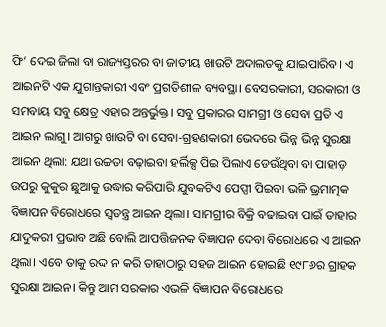ଫି’ ଦେଇ ଜିଲା ବା ରାଜ୍ୟସ୍ତରର ବା ଜାତୀୟ ଖାଉଟି ଅଦାଲତକୁ ଯାଇପାରିବ। ଏ ଆଇନଟି ଏକ ଯୁଗାନ୍ତକାରୀ ଏବଂ ପ୍ରଗତିଶୀଳ ବ୍ୟବସ୍ଥା। ବେସରକାରୀ, ସରକାରୀ ଓ ସମବାୟ ସବୁ କ୍ଷେତ୍ର ଏହାର ଅନ୍ତର୍ଭୁକ୍ତ। ସବୁ ପ୍ରକାରର ସାମଗ୍ରୀ ଓ ସେବା ପ୍ରତି ଏ ଆଇନ ଲାଗୁ। ଆଗରୁ ଖାଉଟି ବା ସେବା-ଗ୍ରହଣକାରୀ ଭେଦରେ ଭିନ୍ନ ଭିନ୍ନ ସୁରକ୍ଷା ଆଇନ ଥିଲା: ଯଥା ଉଚ୍ଚତା ବଢ଼ାଇବା ହର୍ଲିକ୍ସ ପିଇ ପିଲାଏ ଡେଉଁଥିବା ବା ପାହାଡ଼ ଉପରୁ କୁକୁର ଛୁଆକୁ ଉଦ୍ଧାର କରିପାରି ଯୁବକଟିଏ ପେପ୍ସୀ ପିଇବା ଭଳି ଭ୍ରମାତ୍ମକ ବିଜ୍ଞାପନ ବିରୋଧରେ ସ୍ବତନ୍ତ୍ର ଆଇନ ଥିଲା। ସାମଗ୍ରୀର ବିକ୍ରି ବଢାଇବା ପାଇଁ ତାହାର ଯାଦୁକରୀ ପ୍ରଭାବ ଅଛି ବୋଲି ଆପତ୍ତିଜନକ ବିଜ୍ଞାପନ ଦେବା ବିରୋଧରେ ଏ ଆଇନ ଥିଲା। ଏବେ ତାକୁ ରଦ୍ଦ ନ କରି ତାହାଠାରୁ ସହଜ ଆଇନ ହୋଇଛି ୧୯୮୬ର ଗ୍ରାହକ ସୁରକ୍ଷା ଆଇନ। କିନ୍ତୁ ଆମ ସରକାର ଏଭଳି ବିଜ୍ଞାପନ ବିରୋଧରେ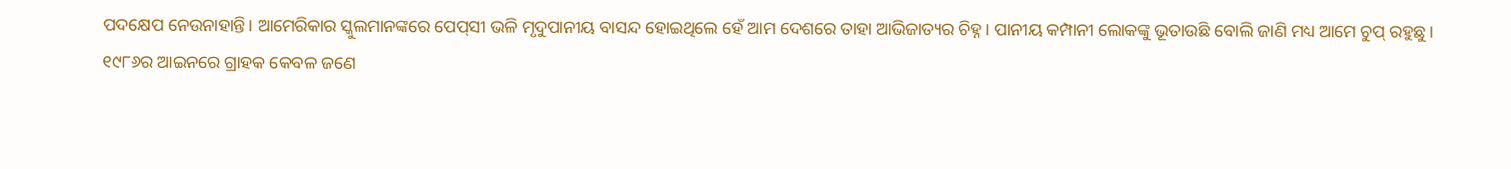ପଦକ୍ଷେପ ନେଉନାହାନ୍ତି। ଆମେରିକାର ସ୍କୁଲମାନଙ୍କରେ ପେପ୍‌ସୀ ଭଳି ମୃଦୁପାନୀୟ ବାସନ୍ଦ ହୋଇଥିଲେ ହେଁ ଆମ ଦେଶରେ ତାହା ଆଭିଜାତ୍ୟର ଚିହ୍ନ। ପାନୀୟ କମ୍ପାନୀ ଲୋକଙ୍କୁ ଭୂତାଉଛି ବୋଲି ଜାଣି ମଧ୍ୟ ଆମେ ଚୁପ୍‌ ରହୁଛୁ।
୧୯୮୬ର ଆଇନରେ ଗ୍ରାହକ କେବଳ ଜଣେ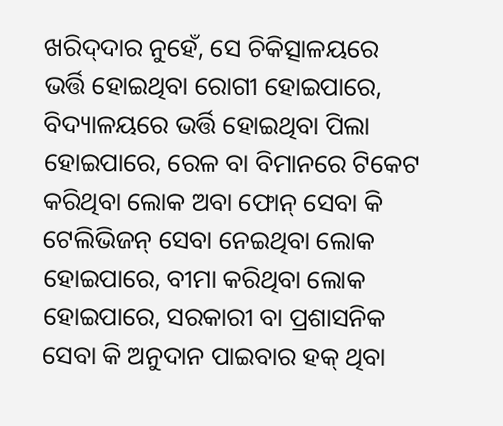ଖରିଦ୍‌ଦାର ନୁହେଁ, ସେ ଚିକିତ୍ସାଳୟରେ ଭର୍ତ୍ତି ହୋଇଥିବା ରୋଗୀ ହୋଇପାରେ, ବିଦ୍ୟାଳୟରେ ଭର୍ତ୍ତି ହୋଇଥିବା ପିଲା ହୋଇପାରେ, ରେଳ ବା ବିମାନରେ ଟିକେଟ କରିଥିବା ଲୋକ ଅବା ଫୋନ୍‌ ସେବା କି ଟେଲିଭିଜନ୍‌ ସେବା ନେଇଥିବା ଲୋକ ହୋଇପାରେ, ବୀମା କରିଥିବା ଲୋକ ହୋଇପାରେ, ସରକାରୀ ବା ପ୍ରଶାସନିକ ସେବା କି ଅନୁଦାନ ପାଇବାର ହକ୍‌ ଥିବା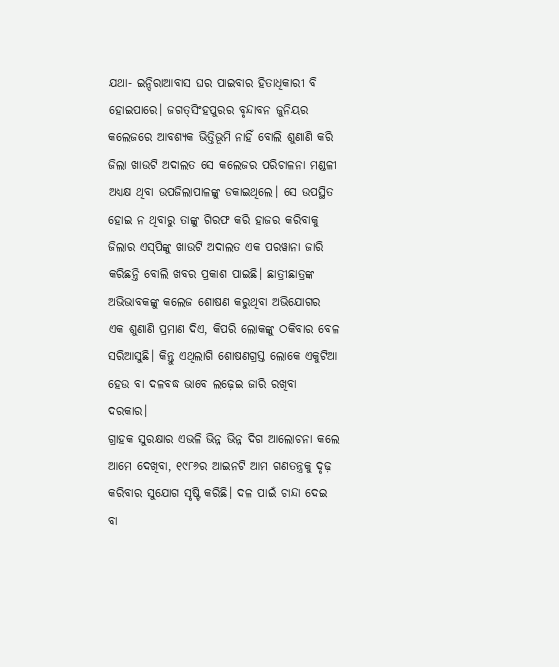ଯଥା- ଇନ୍ଦିରାଆବାସ ଘର ପାଇବାର ହିତାଧିକାରୀ ବି ହୋଇପାରେ। ଜଗତ୍‌ସିଂହପୁରର ବୃନ୍ଦାବନ ଜୁନିୟର କଲେଜରେ ଆବଶ୍ୟକ ଭିତ୍ତିଭୂମି ନାହିଁ ବୋଲି ଶୁଣାଣି କରି ଜିଲା ଖାଉଟି ଅଦାଲତ ସେ କଲେଜର ପରିଚାଳନା ମଣ୍ଡଳୀ ଅଧ୍ୟକ୍ଷ ଥିବା ଉପଜିଲାପାଳଙ୍କୁ ଡକାଇଥିଲେ। ସେ ଉପସ୍ଥିତ ହୋଇ ନ ଥିବାରୁ ତାଙ୍କୁ ଗିରଫ କରି ହାଜର କରିବାକୁ ଜିଲାର ଏସ୍‌ପିଙ୍କୁ ଖାଉଟି ଅଦାଲତ ଏକ ପରୱାନା ଜାରି କରିଛନ୍ତି ବୋଲି ଖବର ପ୍ରକାଶ ପାଇଛି। ଛାତ୍ରୀଛାତ୍ରଙ୍କ ଅଭିଭାବକଙ୍କୁ କଲେଜ ଶୋଷଣ କରୁଥିବା ଅଭିଯୋଗର ଏକ ଶୁଣାଣି ପ୍ରମାଣ ଦିଏ, କିପରି ଲୋକଙ୍କୁ ଠକିବାର ବେଳ ସରିଆସୁଛି। କିନ୍ତୁ ଏଥିଲାଗି ଶୋଷଣଗ୍ରସ୍ତ ଲୋକେ ଏକୁଟିଆ ହେଉ ବା ଦଳବଦ୍ଧ ଭାବେ ଲଢ଼େଇ ଜାରି ରଖିବା ଦରକାର।
ଗ୍ରାହକ ସୁରକ୍ଷାର ଏଭଳି ଭିନ୍ନ ଭିନ୍ନ ଦିଗ ଆଲୋଚନା କଲେ ଆମେ ଦେଖିବା, ୧୯୮୬ର ଆଇନଟି ଆମ ଗଣତନ୍ତ୍ରକୁ ଦୃଢ଼ କରିବାର ସୁଯୋଗ ସୃଷ୍ଟି କରିଛି। ଦଳ ପାଇଁ ଚାନ୍ଦା ଦେଇ ବା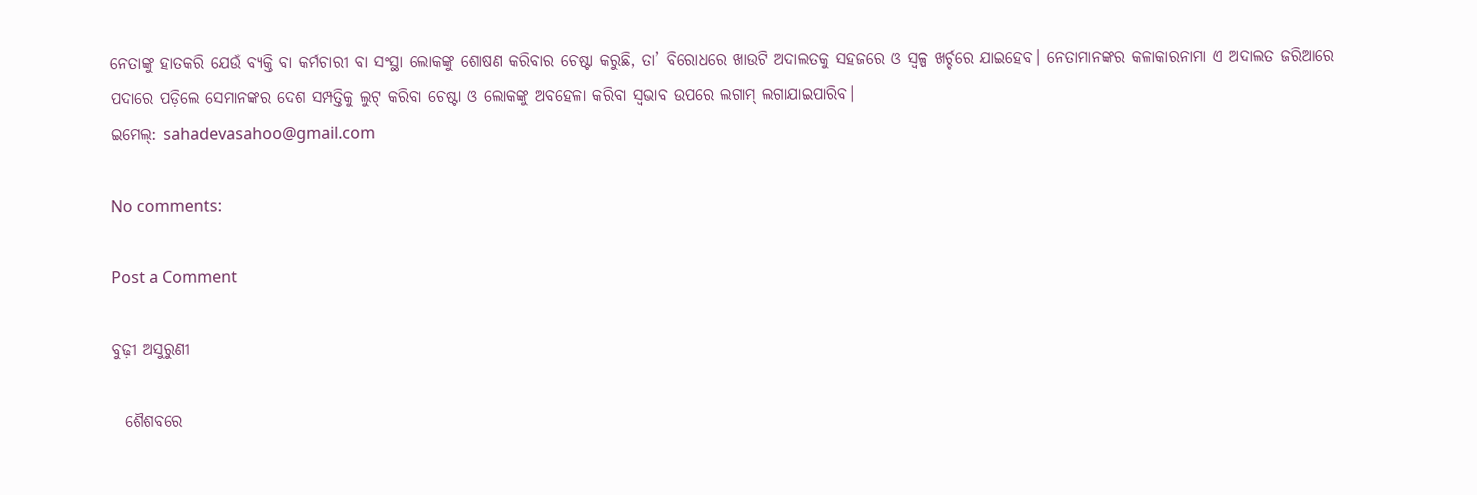ନେତାଙ୍କୁ ହାତକରି ଯେଉଁ ବ୍ୟକ୍ତି ବା କର୍ମଚାରୀ ବା ସଂସ୍ଥା ଲୋକଙ୍କୁ ଶୋଷଣ କରିବାର ଚେଷ୍ଟା କରୁଛି, ତା’ ବିରୋଧରେ ଖାଉଟି ଅଦାଲତକୁ ସହଜରେ ଓ ସ୍ବଳ୍ପ ଖର୍ଚ୍ଚରେ ଯାଇହେବ। ନେତାମାନଙ୍କର କଳାକାରନାମା ଏ ଅଦାଲତ ଜରିଆରେ ପଦାରେ ପଡ଼ିଲେ ସେମାନଙ୍କର ଦେଶ ସମ୍ପତ୍ତିକୁ ଲୁଟ୍‌ କରିବା ଚେଷ୍ଟା ଓ ଲୋକଙ୍କୁ ଅବହେଳା କରିବା ସ୍ବଭାବ ଉପରେ ଲଗାମ୍‌ ଲଗାଯାଇପାରିବ।
ଇମେଲ୍‌: sahadevasahoo@gmail.com

No comments:

Post a Comment

ବୁଢ଼ୀ ଅସୁରୁଣୀ

  ଶୈଶବରେ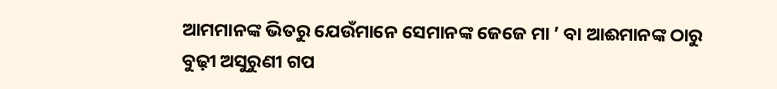ଆମମାନଙ୍କ ଭିତରୁ ଯେଉଁମାନେ ସେମାନଙ୍କ ଜେଜେ ମା ’ ବା ଆଈମାନଙ୍କ ଠାରୁ ବୁଢ଼ୀ ଅସୁରୁଣୀ ଗପ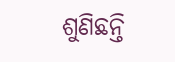ଶୁଣିଛନ୍ତି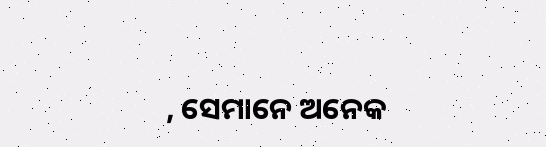, ସେମାନେ ଅନେକ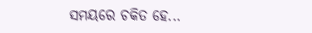ସମୟରେ ଚକିତ ହେ...